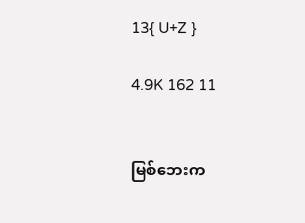13{ U+Z }

4.9K 162 11


မြစ်ဘေးက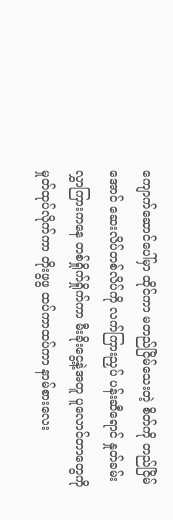ကျောက်ဆောင်ပေါ်မှာ ထိုင်ကာ မတည်ငြိမ်သေးတဲ့ စိတ်ကို တည်ငြိမ်အောင် ဆေးလိပ်တစ်လိပ်ကို လက်ကြားညှပ် ပန်းဆီရောင် နှုတ်ခမ်းလွှာကြားကနေ တစ်ရှိုက်ရှိုက်ကာ မီးခိုးငွေ့နဲ့အတူ ပူလောင်တာတွေကို မှုတ်ထုပ်လိုက်ကာ တိုးဖွဖွ ထပ်ကာထပ်ကာ နာမ်စားလေး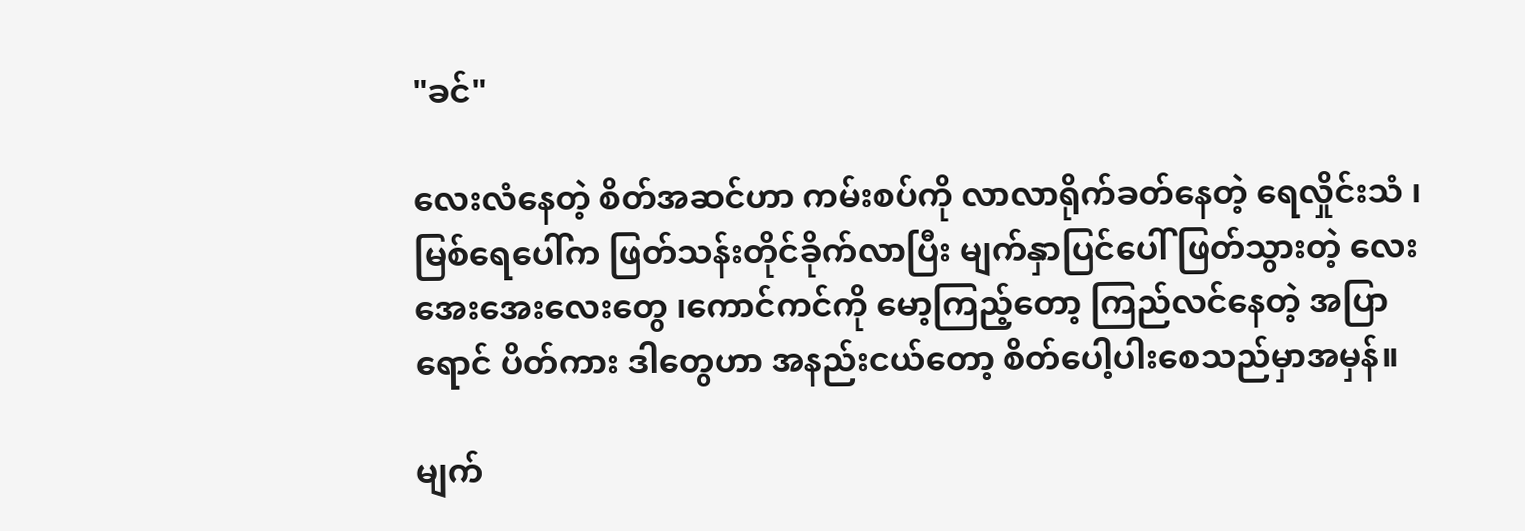"ခင်"

လေးလံနေတဲ့ စိတ်အဆင်ဟာ ကမ်းစပ်ကို လာလာရိုက်ခတ်နေတဲ့ ရေလှိုင်းသံ ၊မြစ်ရေပေါ်က ဖြတ်သန်းတိုင်ခိုက်လာပြီး မျက်နှာပြင်ပေါ် ဖြတ်သွားတဲ့ လေးအေးအေးလေးတွေ ၊ကောင်ကင်ကို မော့ကြည့်တော့ ကြည်လင်နေတဲ့ အပြာရောင် ပိတ်ကား ဒါတွေဟာ အနည်းငယ်တော့ စိတ်ပေါ့ပါးစေသည်မှာအမှန်။

မျက်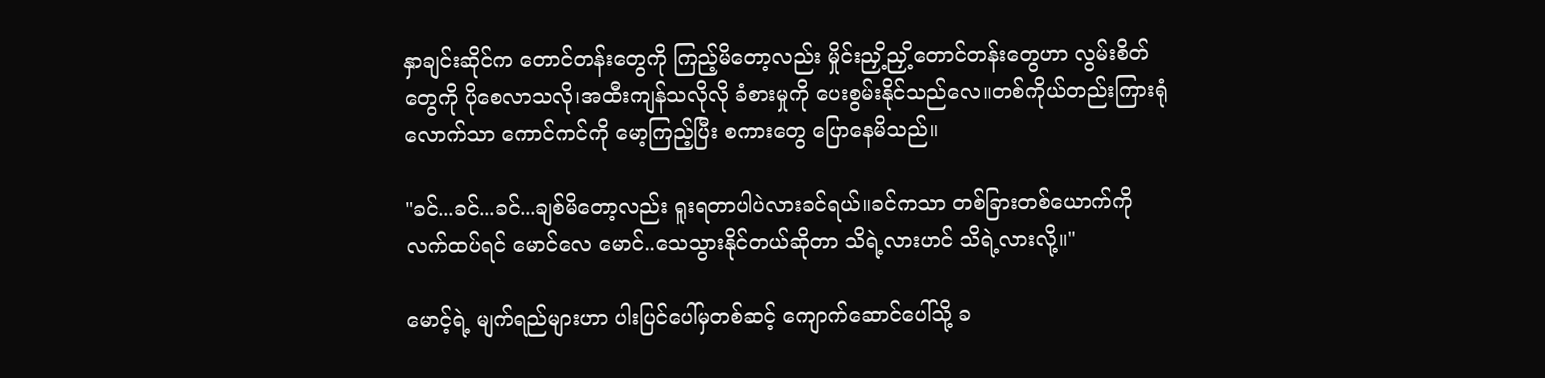နှာချင်းဆိုင်က တောင်တန်းတွေကို ကြည့်မိတော့လည်း မှိုင်းညှိ့ညှိ့တောင်တန်းတွေဟာ လွမ်းစိတ်တွေကို ပိုစေလာသလို၊အထီးကျန်သလိုလို ခံစားမှုကို ပေးစွမ်းနိုင်သည်လေ။တစ်ကိုယ်တည်းကြားရုံလောက်သာ ကောင်ကင်ကို မော့ကြည့်ပြီး စကားတွေ ပြောနေမိသည်။

"ခင်...ခင်...ခင်...ချစ်မိတော့လည်း ရူးရတာပါပဲလားခင်ရယ်။ခင်ကသာ တစ်ခြားတစ်ယောက်ကို လက်ထပ်ရင် မောင်လေ မောင်..သေသွားနိုင်တယ်ဆိုတာ သိရဲ့လားဟင် သိရဲ့လားလို့။"

မောင့်ရဲ့ မျက်ရည်များဟာ ပါးပြင်ပေါ်မှတစ်ဆင့် ကျောက်ဆောင်ပေါ်သို့ ခ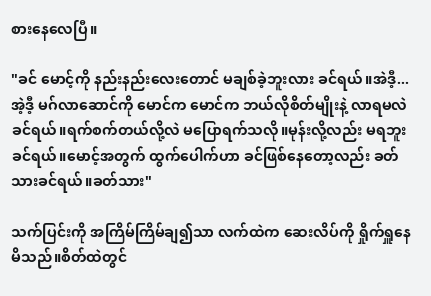စားနေလေပြီ။

"ခင် မောင့်ကို နည်းနည်းလေးတောင် မချစ်ခဲ့ဘူးလား ခင်ရယ်။အဲဒီ့...အဲ့ဒီ့ မဂ်လာဆောင်ကို မောင်က မောင်က ဘယ်လိုစိတ်မျိုးနဲ့ လာရမလဲ ခင်ရယ်။ရက်စက်တယ်လို့လဲ မပြောရက်သလို။မုန်းလို့လည်း မရဘူးခင်ရယ်။မောင့်အတွက် ထွက်ပေါက်ဟာ ခင်ဖြစ်နေတော့လည်း ခတ်သားခင်ရယ်။ခတ်သား"

သက်ပြင်းကို အကြိမ်ကြိမ်ချ၍သာ လက်ထဲက ဆေးလိပ်ကို ရှိုက်ရှူနေမိသည်။စိတ်ထဲတွင်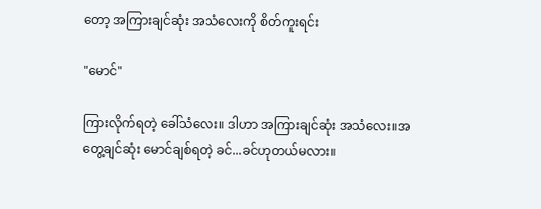တော့ အကြားချင်ဆုံး အသံလေးကို စိတ်ကူးရင်း

"မောင်"

ကြားလိုက်ရတဲ့ ခေါ်သံလေး။ ဒါဟာ အကြားချင်ဆုံး အသံလေး။အတွေ့ချင်ဆုံး မောင်ချစ်ရတဲ့ ခင်...ခင်ဟုတယ်မလား။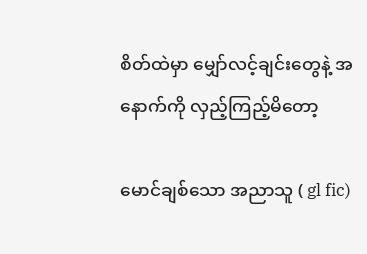စိတ်ထဲမှာ မျှော်လင့်ချင်းတွေနဲ့ အနောက်ကို လှည့်ကြည့်မိတော့

မောင်ချစ်သော အညာသူ ( gl fic)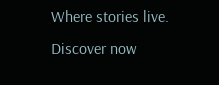Where stories live. Discover now